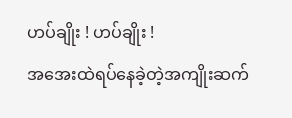ဟပ်ချိုး ! ဟပ်ချိုး !
အအေးထဲရပ်နေခဲ့တဲ့အကျိုးဆက်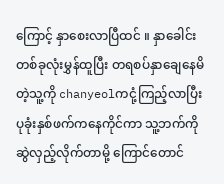ကြောင့် နှာစေးလာပြီထင် ။ နှာခေါင်းတစ်ခုလုံးမွှန်ထူပြီး တရစပ်နှာချေနေမိတဲ့သူ့ကို chanyeolကငုံ့ကြည့်လာပြီး
ပုခုံးနှစ်ဖက်ကနေကိုင်ကာ သူ့ဘက်ကိုဆွဲလှည့်လိုက်တာမို့ ကြောင်တောင်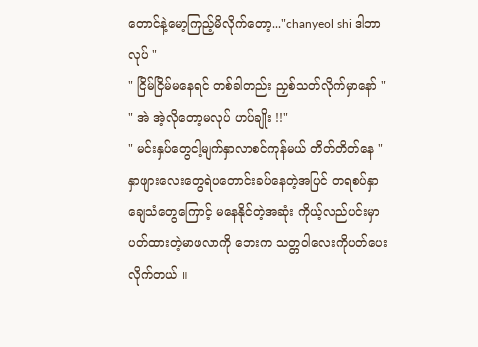တောင်နဲ့မော့ကြည့်မိလိုက်တော့..."chanyeol shi ဒါဘာလုပ် "
" ငြိမ်ငြိမ်မနေရင် တစ်ခါတည်း ညှစ်သတ်လိုက်မှာနော် "
" အဲ အဲ့လိုတော့မလုပ် ဟပ်ချိုး !!"
" မင်းနှပ်တွေငါ့မျက်နှာလာစင်ကုန်မယ် တိတ်တိတ်နေ "
နှာဖျားလေးတွေရဲပတောင်းခပ်နေတဲ့အပြင် တရစပ်နှာချေသံတွေကြောင့် မနေနိုင်တဲ့အဆုံး ကိုယ့်လည်ပင်းမှာပတ်ထားတဲ့မာဖလာကို ဘေးက သတ္တဝါလေးကိုပတ်ပေးလိုက်တယ် ။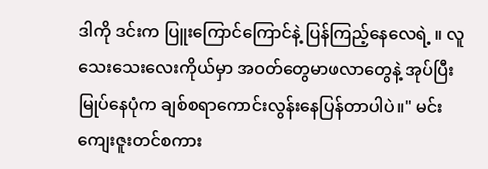ဒါကို ဒင်းက ပြူးကြောင်ကြောင်နဲ့ ပြန်ကြည့်နေလေရဲ့ ။ လူသေးသေးလေးကိုယ်မှာ အဝတ်တွေမာဖလာတွေနဲ့ အုပ်ပြီးမြုပ်နေပုံက ချစ်စရာကောင်းလွန်းနေပြန်တာပါပဲ။" မင်း ကျေးဇူးတင်စကား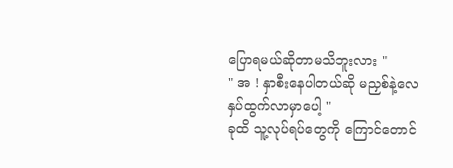ပြောရမယ်ဆိုတာမသိဘူးလား "
" အ ! နှာစီးနေပါတယ်ဆို မညှစ်နဲ့လေ နှပ်ထွက်လာမှာပေါ့ "
ခုထိ သူ့လုပ်ရပ်တွေကို ကြောင်တောင်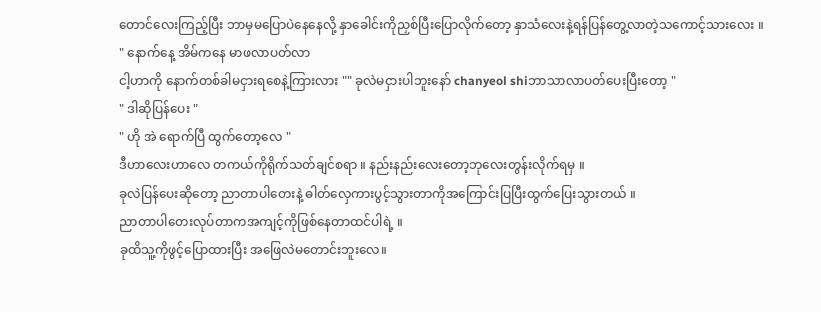တောင်လေးကြည့်ပြီး ဘာမှမပြောပဲနေနေလို့ နှာခေါင်းကိုညှစ်ပြီးပြောလိုက်တော့ နှာသံလေးနဲ့ရန်ပြန်တွေ့လာတဲ့သကောင့်သားလေး ။
" နောက်နေ့ အိမ်ကနေ မာဖလာပတ်လာ
ငါ့ဟာကို နောက်တစ်ခါမငှားရစေနဲ့ကြားလား "" ခုလဲမငှားပါဘူးနော် chanyeol shiဘာသာလာပတ်ပေးပြီးတော့ "
" ဒါဆိုပြန်ပေး "
" ဟို အဲ ရောက်ပြီ ထွက်တော့လေ "
ဒီဟာလေးဟာလေ တကယ်ကိုရိုက်သတ်ချင်စရာ ။ နည်းနည်းလေးတော့ဘုလေးတွန်းလိုက်ရမှ ။
ခုလဲပြန်ပေးဆိုတော့ ညာတာပါတေးနဲ့ ဓါတ်လှေကားပွင့်သွားတာကိုအကြောင်းပြပြီးထွက်ပြေးသွားတယ် ။
ညာတာပါတေးလုပ်တာကအကျင့်ကိုဖြစ်နေတာထင်ပါရဲ့ ။
ခုထိသူ့ကိုဖွင့်ပြောထားပြီး အဖြေလဲမတောင်းဘူးလေ။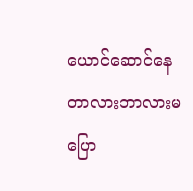ယောင်ဆောင်နေတာလားဘာလားမပြော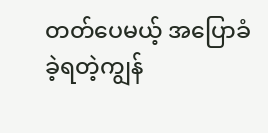တတ်ပေမယ့် အပြောခံခဲ့ရတဲ့ကျွန်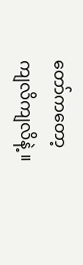တော်ကတော့ ကျလိကျလိနဲ့ ။